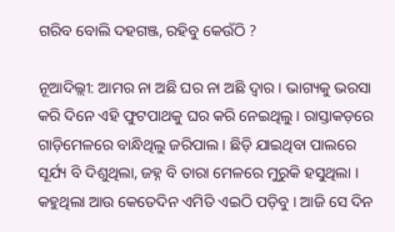ଗରିବ ବୋଲି ଦହଗଞ୍ଜ, ରହିବୁ କେଉଁଠି ?

ନୂଆଦିଲ୍ଲୀ: ଆମର ନା ଅଛି ଘର ନା ଅଛି ଦ୍ୱାର । ଭାଗ୍ୟକୁ ଭରସା କରି ଦିନେ ଏହି ଫୁଟପାଥକୁ ଘର କରି ନେଇଥିଲୁ । ରାସ୍ତାକଡ଼ରେ ଗାଡ଼ିମେଳରେ ବାନ୍ଧିଥିଲୁ ଜରିପାଲ । ଛିଡ଼ି ଯାଇଥିବା ପାଲରେ ସୂର୍ଯ୍ୟ ବି ଦିଶୁଥିଲା, ଜହ୍ନ ବି ତାରା ମେଳରେ ମୁରୁକି ହସୁଥିଲା । କହୁଥିଲା ଆଉ କେତେଦିନ ଏମିତି ଏଇଠି ପଡ଼ିବୁ । ଆଜି ସେ ଦିନ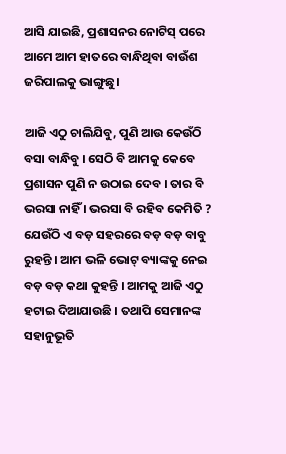ଆସି ଯାଇଛି, ପ୍ରଶାସନର ନୋଟିସ୍ ପରେ ଆମେ ଆମ ହାତରେ ବାନ୍ଧିଥିବା ବାଉଁଶ ଜରିପାଲକୁ ଭାଙ୍ଗୁଛୁ।

ଆଜି ଏଠୁ ଚାଲିଯିବୁ, ପୁଣି ଆଉ କେଉଁଠି ବସା ବାନ୍ଧିବୁ । ସେଠି ବି ଆମକୁ କେବେ ପ୍ରଶାସନ ପୁଣି ନ ଉଠାଇ ଦେବ । ତାର ବି ଭରସା ନାହିଁ । ଭରସା ବି ରହିବ କେମିତି ? ଯେଉଁଠି ଏ ବଡ଼ ସହରରେ ବଡ଼ ବଡ଼ ବାବୁ ରୁହନ୍ତି । ଆମ ଭଳି ଭୋଟ୍ ବ୍ୟାଙ୍କକୁ ନେଇ ବଡ଼ ବଡ଼ କଥା କୁହନ୍ତି । ଆମକୁ ଆଜି ଏଠୁ ହଟାଇ ଦିଆଯାଉଛି । ତଥାପି ସେମାନଙ୍କ ସହାନୁଭୂତି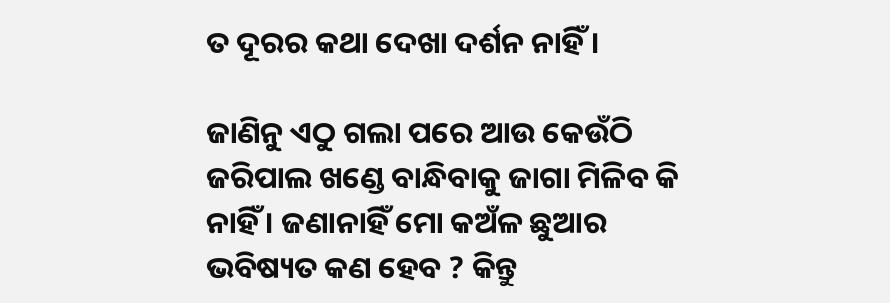ତ ଦୂରର କଥା ଦେଖା ଦର୍ଶନ ନାହିଁ ।

ଜାଣିନୁ ଏଠୁ ଗଲା ପରେ ଆଉ କେଉଁଠି ଜରିପାଲ ଖଣ୍ଡେ ବାନ୍ଧିବାକୁ ଜାଗା ମିଳିବ କି ନାହିଁ । ଜଣାନାହିଁ ମୋ କଅଁଳ ଛୁଆର ଭବିଷ୍ୟତ କଣ ହେବ ? କିନ୍ତୁ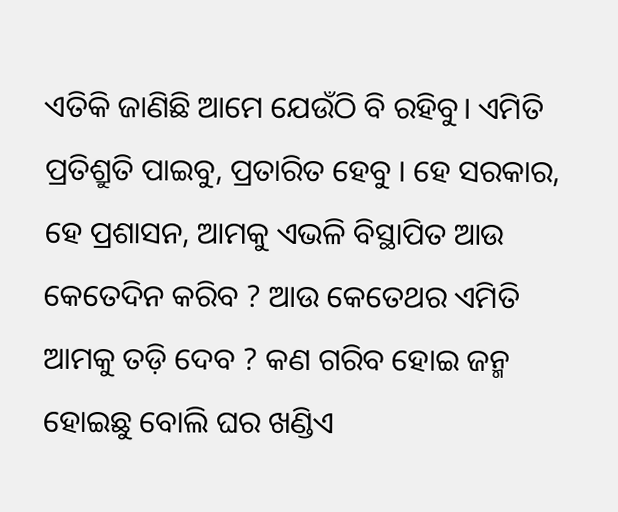ଏତିକି ଜାଣିଛି ଆମେ ଯେଉଁଠି ବି ରହିବୁ। ଏମିତି ପ୍ରତିଶ୍ରୁତି ପାଇବୁ, ପ୍ରତାରିତ ହେବୁ । ହେ ସରକାର, ହେ ପ୍ରଶାସନ, ଆମକୁ ଏଭଳି ବିସ୍ଥାପିତ ଆଉ କେତେଦିନ କରିବ ? ଆଉ କେତେଥର ଏମିତି ଆମକୁ ତଡ଼ି ଦେବ ? କଣ ଗରିବ ହୋଇ ଜନ୍ମ ହୋଇଛୁ ବୋଲି ଘର ଖଣ୍ଡିଏ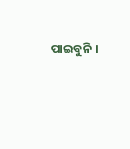ପାଇବୁନି ।